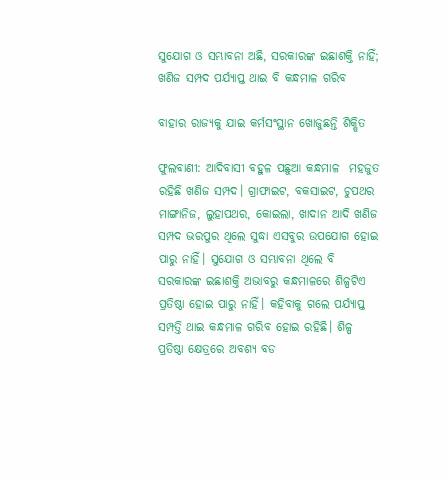ସୁଯୋଗ ଓ ସମ୍ଭାବନା ଅଛି, ସରକାରଙ୍କ ଇଛାଶକ୍ତି ନାହିଁ; ଖଣିଜ ସମ୍ପଦ ପର୍ଯ୍ୟାପ୍ତ ଥାଇ ବି କନ୍ଧମାଳ ଗରିବ

ବାହାର ରାଜ୍ୟକୁ ଯାଇ କର୍ମସଂସ୍ଥାନ ଖୋଜୁଛନ୍ତି ଶିକ୍ଷିତ

ଫୁଲବାଣୀ: ଆଦିବାସୀ ବହୁଳ ପଛୁଆ କନ୍ଧମାଳ  ମହଜୁତ ରହିଛି ଖଣିଜ ସମ୍ପଦ। ଗ୍ରାଫାଇଟ, ବକସାଇଟ, ଚୁପଥର ମାଙ୍ଗାନିଜ, ଲୁହାପଥର, କୋଇଲା, ଖାଦାନ ଆଦି ଖଣିଜ ସମ୍ପଦ ଭରପୁର ଥିଲେ ସୁଦ୍ଧା ଏସବୁର ଉପଯୋଗ ହୋଇ ପାରୁ ନାହିଁ। ସୁଯୋଗ ଓ ସମ୍ଭାବନା ଥିଲେ ବି ସରକାରଙ୍କ ଇଛାଶକ୍ତି ଅଭାବରୁ କନ୍ଧମାଳରେ ଶିଳ୍ପଟିଏ ପ୍ରତିଷ୍ଠା ହୋଇ ପାରୁ ନାହିଁ। କହିବାକୁ ଗଲେ ପର୍ଯ୍ୟାପ୍ତ  ସମ୍ପତ୍ତି ଥାଇ କନ୍ଧମାଳ ଗରିବ ହୋଇ ରହିଛି। ଶିଳ୍ପ ପ୍ରତିଷ୍ଠା କ୍ଷେତ୍ରରେ ଅବଶ୍ୟ ବଡ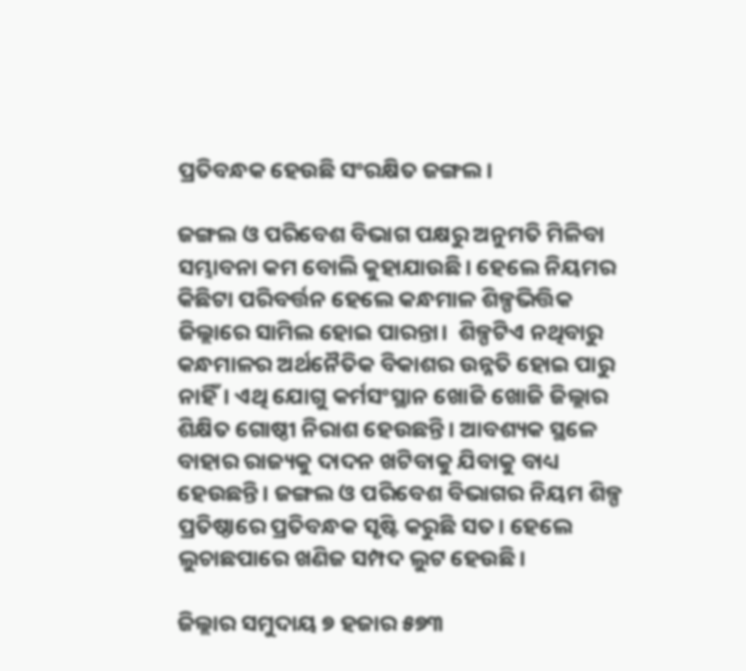ପ୍ରତିବନ୍ଧକ ହେଉଛି ସଂରକ୍ଷିତ ଜଙ୍ଗଲ।

ଜଙ୍ଗଲ ଓ ପରିବେଶ ବିଭାଗ ପକ୍ଷରୁ ଅନୁମତି ମିଳିବା ସମ୍ଭାବନା କମ ବୋଲି କୁହାଯାଉଛି। ହେଲେ ନିୟମର କିଛିଟା ପରିବର୍ତ୍ତନ ହେଲେ କନ୍ଧମାଳ ଶିଳ୍ପଭିତ୍ତିକ ଜିଲ୍ଲାରେ ସାମିଲ ହୋଇ ପାରନ୍ତା।  ଶିଳ୍ପଟିଏ ନଥିବାରୁ କନ୍ଧମାଳର ଅର୍ଥନୈତିକ ବିକାଶର ଉନ୍ନତି ହୋଇ ପାରୁ ନାହିଁ। ଏଥି ଯୋଗୁ କର୍ମସଂସ୍ଥାନ ଖୋଜି ଖୋଜି ଜିଲ୍ଲାର ଶିକ୍ଷିତ ଗୋଷ୍ଠୀ ନିରାଶ ହେଉଛନ୍ତି। ଆବଶ୍ୟକ ସ୍ଥଳେ ବାହାର ରାଜ୍ୟକୁ ଦାଦନ ଖଟିବାକୁ ଯିବାକୁ ବାଧ୍ୟ ହେଉଛନ୍ତି। ଜଙ୍ଗଲ ଓ ପରିବେଶ ବିଭାଗର ନିୟମ ଶିଳ୍ପ ପ୍ରତିଷ୍ଠାରେ ପ୍ରତିବନ୍ଧକ ସୃଷ୍ଟି କରୁଛି ସତ। ହେଲେ ଲୁଚାଛପାରେ ଖଣିଜ ସମ୍ପଦ ଲୁଟ ହେଉଛି।

ଜିଲ୍ଲାର ସମୁଦାୟ ୭ ହଜାର ୫୭୩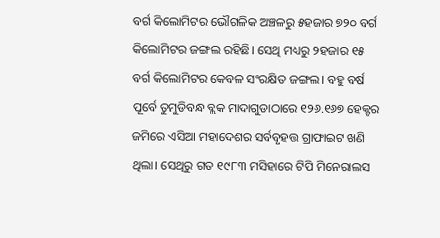ବର୍ଗ କିଲୋମିଟର ଭୌଗଳିକ ଅଞ୍ଚଳରୁ ୫ହଜାର ୭୨୦ ବର୍ଗ କିଲୋମିଟର ଜଙ୍ଗଲ ରହିଛି। ସେଥି ମଧ୍ୟରୁ ୨ହଜାର ୧୫ ବର୍ଗ କିଲୋମିଟର କେବଳ ସଂରକ୍ଷିତ ଜଙ୍ଗଲ। ବହୁ ବର୍ଷ ପୂର୍ବେ ତୁମୁଡିବନ୍ଧ ବ୍ଲକ ମାଦାଗୁଡାଠାରେ ୧୨୬.୧୬୭ ହେକ୍ଟର ଜମିରେ ଏସିଆ ମହାଦେଶର ସର୍ବବୃହତ୍ତ ଗ୍ରାଫାଇଟ ଖଣି ଥିଲା। ସେଥିରୁ ଗତ ୧୯୮୩ ମସିହାରେ ଟିପି ମିନେରାଲସ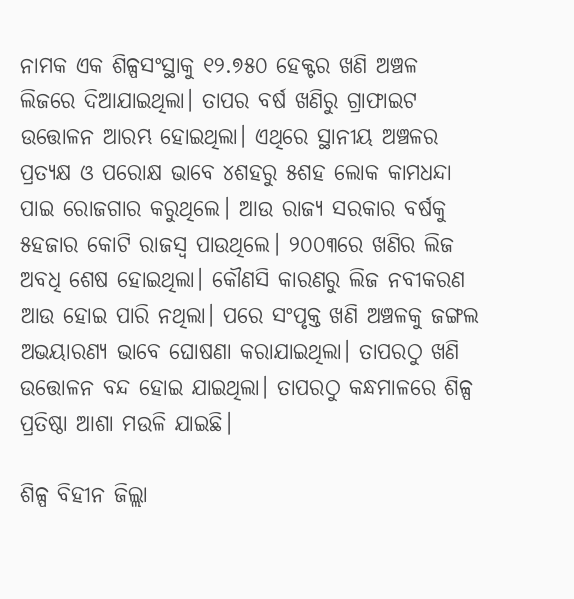ନାମକ ଏକ ଶିଳ୍ପସଂସ୍ଥାକୁ ୧୨.୭୫୦ ହେକ୍ଟର ଖଣି ଅଞ୍ଚଳ ଲିଜରେ ଦିଆଯାଇଥିଲା। ତାପର ବର୍ଷ ଖଣିରୁ ଗ୍ରାଫାଇଟ ଉତ୍ତୋଳନ ଆରମ୍ଭ ହୋଇଥିଲା। ଏଥିରେ ସ୍ଥାନୀୟ ଅଞ୍ଚଳର ପ୍ରତ୍ୟକ୍ଷ ଓ ପରୋକ୍ଷ ଭାବେ ୪ଶହରୁ ୫ଶହ ଲୋକ କାମଧନ୍ଦା ପାଇ ରୋଜଗାର କରୁଥିଲେ। ଆଉ ରାଜ୍ୟ ସରକାର ବର୍ଷକୁ ୫ହଜାର କୋଟି ରାଜସ୍ବ ପାଉଥିଲେ। ୨୦୦୩ରେ ଖଣିର ଲିଜ ଅବଧି ଶେଷ ହୋଇଥିଲା। କୌଣସି କାରଣରୁ ଲିଜ ନବୀକରଣ ଆଉ ହୋଇ ପାରି ନଥିଲା। ପରେ ସଂପୃକ୍ତ ଖଣି ଅଞ୍ଚଳକୁ ଜଙ୍ଗଲ ଅଭୟାରଣ୍ୟ ଭାବେ ଘୋଷଣା କରାଯାଇଥିଲା। ତାପରଠୁ ଖଣି ଉତ୍ତୋଳନ ବନ୍ଦ ହୋଇ ଯାଇଥିଲା। ତାପରଠୁ କନ୍ଧମାଳରେ ଶିଳ୍ପ ପ୍ରତିଷ୍ଠା ଆଶା ମଉଳି ଯାଇଛି।

ଶିଳ୍ପ ବିହୀନ ଜିଲ୍ଲା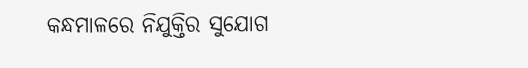କନ୍ଧମାଳରେ ନିଯୁକ୍ତିର ସୁଯୋଗ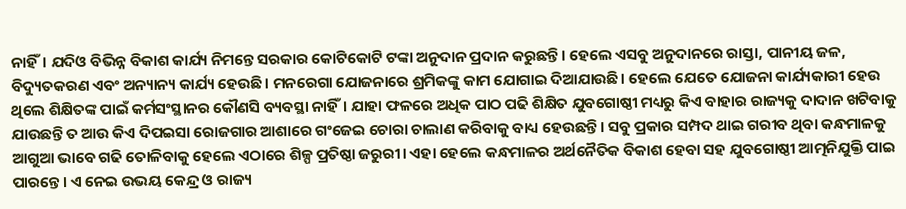ନାହିଁ। ଯଦିଓ ବିଭିନ୍ନ ବିକାଶ କାର୍ଯ୍ୟ ନିମନ୍ତେ ସରକାର କୋଟିକୋଟି ଟଙ୍କା ଅନୁଦାନ ପ୍ରଦାନ କରୁଛନ୍ତି। ହେଲେ ଏସବୁ ଅନୁଦାନରେ ରାସ୍ତା, ପାନୀୟ ଜଳ, ବିଦ୍ୟୁତକରଣ ଏବଂ ଅନ୍ୟାନ୍ୟ କାର୍ଯ୍ୟ ହେଉଛି। ମନରେଗା ଯୋଜନାରେ ଶ୍ରମିକଙ୍କୁ କାମ ଯୋଗାଇ ଦିଆଯାଉଛି। ହେଲେ ଯେ‌ତେ ଯୋଜନା କାର୍ଯ୍ୟକାରୀ ହେଉ ଥିଲେ ଶିକ୍ଷିତଙ୍କ ପାଇଁ କର୍ମସଂସ୍ଥାନର କୌଣସି ବ୍ୟବସ୍ଥା ନାହିଁ। ଯାହା ଫଳରେ ଅଧିକ ପାଠ ପଢି ଶିକ୍ଷିତ ଯୁବଗୋଷ୍ଠୀ ମଧ୍ୟରୁ କିଏ ବାହାର ରାଜ୍ୟକୁ ଦାଦାନ ଖଟିବାକୁ ଯାଉଛନ୍ତି ତ ଆଉ କିଏ ଦିପଇସା ରୋଜଗାର ଆଶାରେ ଗଂଜେଇ ଚୋରା ଚାଲାଣ କରିବାକୁ ବାଧ୍ୟ ହେଉଛନ୍ତି। ସବୁ ପ୍ରକାର ସମ୍ପଦ ଥାଇ ଗରୀବ ଥିବା କନ୍ଧମାଳକୁ ଆଗୁଆ ଭାବେ ଗଢି ତୋଳିବାକୁ ହେଲେ ଏଠାରେ ଶିଳ୍ପ ପ୍ରତିଷ୍ଠା ଜରୁରୀ। ଏହା ହେଲେ କନ୍ଧମାଳର ଅର୍ଥନୈତିକ ବିକାଶ ହେବା ସହ ଯୁବଗୋଷ୍ଠୀ ଆତ୍ମନିଯୁକ୍ତି ପାଇ ପାରନ୍ତେ। ଏ ନେଇ ଉଭୟ କେନ୍ଦ୍ର ଓ ରାଜ୍ୟ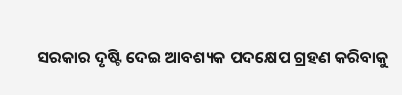ସରକାର ଦୃଷ୍ଟି ଦେଇ ଆବଶ୍ୟକ ପଦ‌କ୍ଷେପ ଗ୍ରହଣ କରିବାକୁ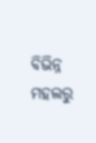ବିଭିନ୍ନ ମହଲରୁ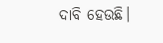ଦାବି ହେଉଛି।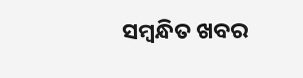ସମ୍ବନ୍ଧିତ ଖବର